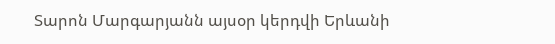Տարոն Մարգարյանն այսօր կերդվի Երևանի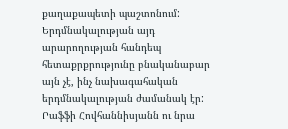քաղաքապետի պաշտոնում: Երդմնակալության այդ արարողության հանդեպ հետաքրքրությունը բնականաբար այն չէ, ինչ նախագահական երդմնակալության ժամանակ էր: Րաֆֆի Հովհաննիսյանն ու նրա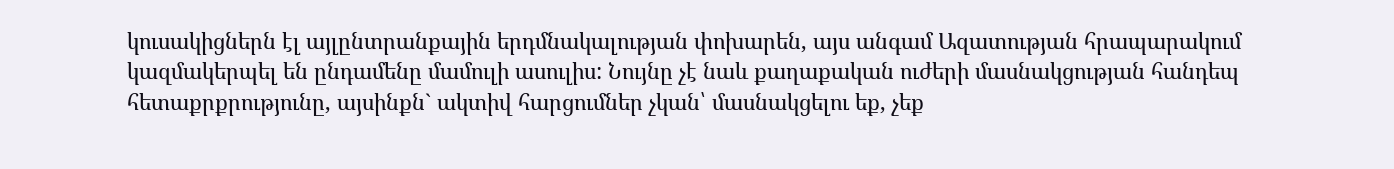կուսակիցներն էլ այլընտրանքային երդմնակալության փոխարեն, այս անգամ Ազատության հրապարակում կազմակերպել են ընդամենը մամուլի ասուլիս: Նույնը չէ նաև քաղաքական ուժերի մասնակցության հանդեպ հետաքրքրությունը, այսինքն` ակտիվ հարցումներ չկան՝ մասնակցելու եք, չեք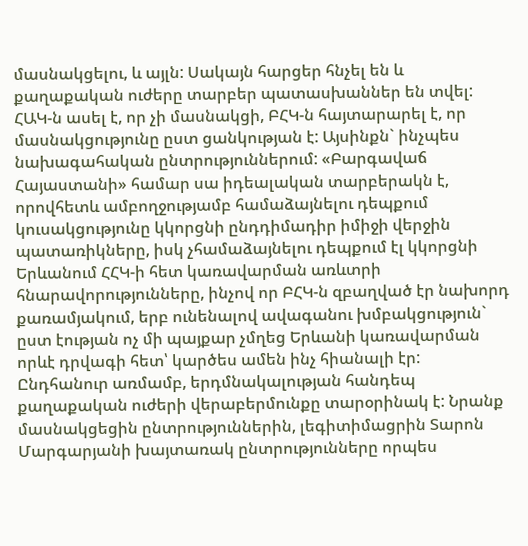մասնակցելու, և այլն: Սակայն հարցեր հնչել են և քաղաքական ուժերը տարբեր պատասխաններ են տվել:
ՀԱԿ-ն ասել է, որ չի մասնակցի, ԲՀԿ-ն հայտարարել է, որ մասնակցությունը ըստ ցանկության է: Այսինքն` ինչպես նախագահական ընտրություններում: «Բարգավաճ Հայաստանի» համար սա իդեալական տարբերակն է, որովհետև ամբողջությամբ համաձայնելու դեպքում կուսակցությունը կկորցնի ընդդիմադիր իմիջի վերջին պատառիկները, իսկ չհամաձայնելու դեպքում էլ կկորցնի Երևանում ՀՀԿ-ի հետ կառավարման առևտրի հնարավորությունները, ինչով որ ԲՀԿ-ն զբաղված էր նախորդ քառամյակում, երբ ունենալով ավագանու խմբակցություն` ըստ էության ոչ մի պայքար չմղեց Երևանի կառավարման որևէ դրվագի հետ՝ կարծես ամեն ինչ հիանալի էր:
Ընդհանուր առմամբ, երդմնակալության հանդեպ քաղաքական ուժերի վերաբերմունքը տարօրինակ է: Նրանք մասնակցեցին ընտրություններին, լեգիտիմացրին Տարոն Մարգարյանի խայտառակ ընտրությունները որպես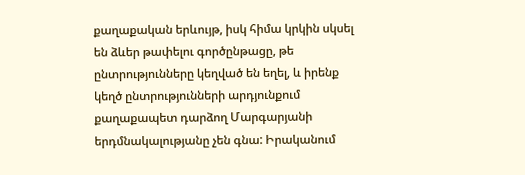քաղաքական երևույթ, իսկ հիմա կրկին սկսել են ձևեր թափելու գործընթացը, թե ընտրությունները կեղված են եղել, և իրենք կեղծ ընտրությունների արդյունքում քաղաքապետ դարձող Մարգարյանի երդմնակալությանը չեն գնա: Իրականում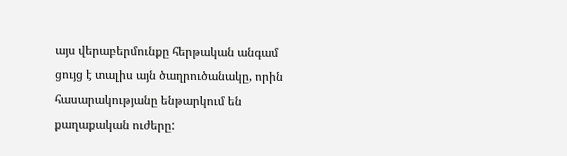այս վերաբերմունքը հերթական անգամ ցույց է տալիս այն ծաղրուծանակը, որին հասարակությանը ենթարկում են քաղաքական ուժերը: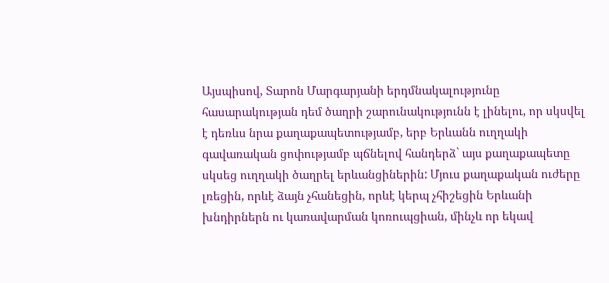Այսպիսով, Տարոն Մարգարյանի երդմնակալությունը հասարակության դեմ ծաղրի շարունակությունն է լինելու, որ սկսվել է դեռևս նրա քաղաքապետությամբ, երբ Երևանն ուղղակի գավառական ցոփությամբ պճնելով հանդերձ` այս քաղաքապետը սկսեց ուղղակի ծաղրել երևանցիներին: Մյուս քաղաքական ուժերը լռեցին, որևէ ձայն չհանեցին, որևէ կերպ չհիշեցին Երևանի խնդիրներն ու կառավարման կոռուպցիան, մինչև որ եկավ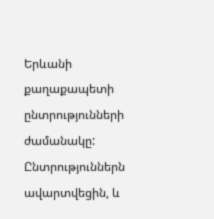Երևանի քաղաքապետի ընտրությունների ժամանակը:
Ընտրություններն ավարտվեցին, և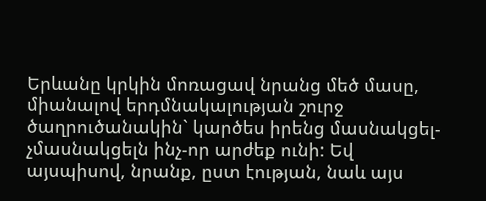Երևանը կրկին մոռացավ նրանց մեծ մասը, միանալով երդմնակալության շուրջ ծաղրուծանակին` կարծես իրենց մասնակցել-չմասնակցելն ինչ-որ արժեք ունի: Եվ այսպիսով, նրանք, ըստ էության, նաև այս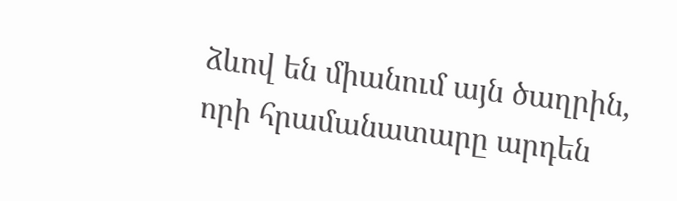ձևով են միանում այն ծաղրին, որի հրամանատարը արդեն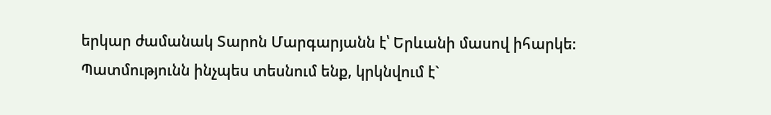երկար ժամանակ Տարոն Մարգարյանն է՝ Երևանի մասով իհարկե: Պատմությունն ինչպես տեսնում ենք, կրկնվում է`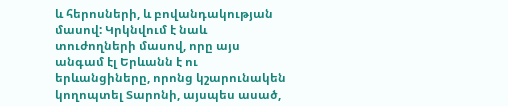և հերոսների, և բովանդակության մասով: Կրկնվում է նաև տուժողների մասով, որը այս անգամ էլ Երևանն է ու երևանցիները, որոնց կշարունակեն կողոպտել Տարոնի, այսպես ասած,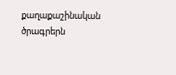քաղաքաշինական ծրագրերն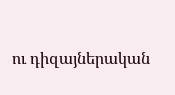ու դիզայներական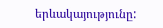երևակայությունը: